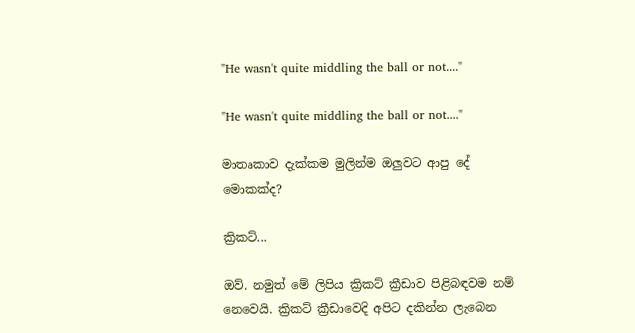"He wasn't quite middling the ball or not...."

"He wasn't quite middling the ball or not...."

මාතෘකාව දැක්කම මුලින්ම ඔලුවට ආපු දේ මොකක්ද?

ක්‍රිකට්...

ඔව්. නමුත් මේ ලිපිය ක්‍රිකට් ක්‍රීඩාව පිළිබඳවම නම් නෙවෙයි. ක්‍රිකට් ක්‍රීඩාවෙදි අපිට දකින්න ලැබෙන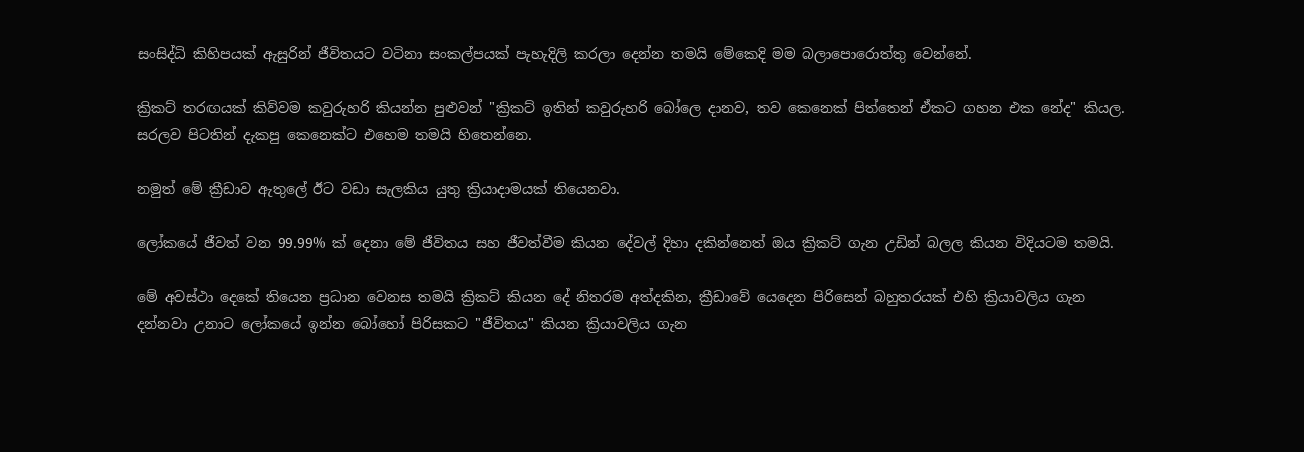සංසිද්ධි කිහිපයක් ඇසුරින් ජීවිතයට වටිනා සංකල්පයක් පැහැදිලි කරලා දෙන්න තමයි මේකෙදි මම බලාපොරොත්තු වෙන්නේ.

ක්‍රිකට් තරඟයක් කිව්වම කවුරුහරි කියන්න පුළුවන් "ක්‍රිකට් ඉතින් කවුරුහරි බෝලෙ දානව, තව කෙනෙක් පිත්තෙන් ඒකට ගහන එක නේද" කියල. සරලව පිටතින් දැකපු කෙනෙක්ට එහෙම තමයි හිතෙන්නෙ.

නමුත් මේ ක්‍රීඩාව ඇතුලේ ඊට වඩා සැලකිය යුතු ක්‍රියාදාමයක් තියෙනවා.

ලෝකයේ ජීවත් වන 99.99% ක් දෙනා මේ ජීවිතය සහ ජීවත්වීම කියන දේවල් දිහා දකින්නෙත් ඔය ක්‍රිකට් ගැන උඩින් බලල කියන විදියටම තමයි.

මේ අවස්ථා දෙකේ තියෙන ප්‍රධාන වෙනස තමයි ක්‍රිකට් කියන දේ නිතරම අත්දකින, ක්‍රීඩාවේ යෙදෙන පිරිසෙන් බහුතරයක් එහි ක්‍රියාවලිය ගැන දන්නවා උනාට ලෝකයේ ඉන්න බෝහෝ පිරිසකට "ජීවිතය" කියන ක්‍රියාවලිය ගැන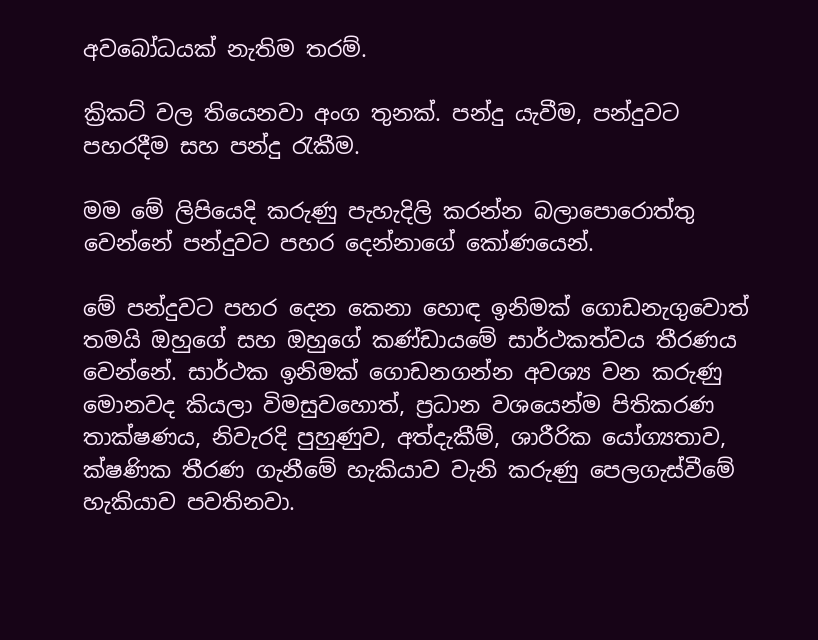අවබෝධයක් නැතිම තරම්.

ක්‍රිකට් වල තියෙනවා අංග තුනක්. පන්දු යැවීම, පන්දුවට පහරදීම සහ පන්දු රැකීම.

මම මේ ලිපියෙදි කරුණු පැහැදිලි කරන්න බලාපොරොත්තු වෙන්නේ පන්දුවට පහර දෙන්නාගේ කෝණයෙන්.

මේ පන්දුවට පහර දෙන කෙනා හොඳ ඉනිමක් ගොඩනැගුවොත් තමයි ඔහුගේ සහ ඔහුගේ කණ්ඩායමේ සාර්ථකත්වය තීරණය වෙන්නේ. සාර්ථක ඉනිමක් ගොඩනගන්න අවශ්‍ය වන කරුණු මොනවද කියලා විමසුවහොත්, ප්‍රධාන වශයෙන්ම පිතිකරණ තාක්ෂණය, නිවැරදි පුහුණුව, අත්දැකීම්, ශාරීරික යෝග්‍යතාව, ක්ෂණික තීරණ ගැනීමේ හැකියාව වැනි කරුණු පෙලගැස්වීමේ හැකියාව පවතිනවා.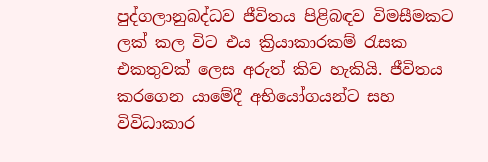පුද්ගලානුබද්ධව ජීවිතය පිළිබඳව විමසීමකට ලක් කල විට එය ක්‍රියාකාරකම් රැසක එකතුවක් ලෙස අරුත් කිව හැකියි. ජීවිතය කරගෙන යාමේදී අභියෝගයන්ට සහ විවිධාකාර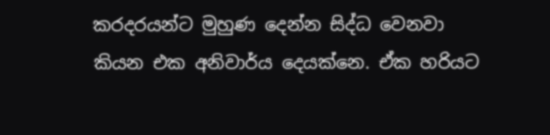කරදරයන්ට මුහුණ දෙන්න සිද්ධ වෙනවා කියන එක අනිවාර්ය දෙයක්නෙ. ඒක හරියට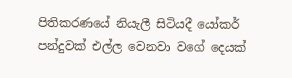පිතිකරණයේ නියැලී සිටියදී යෝකර් පන්දුවක් එල්ල වෙනවා වගේ දෙයක්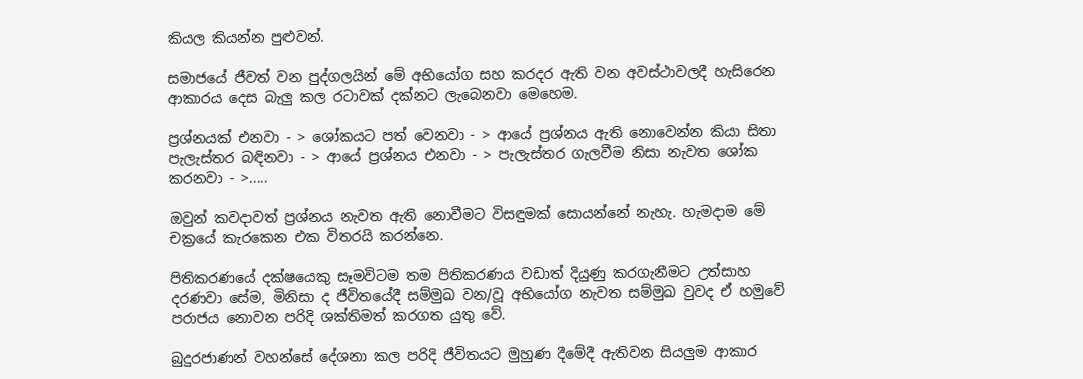කියල කියන්න පුළුවන්.

සමාජයේ ජීවත් වන පුද්ගලයින් මේ අභියෝග සහ කරදර ඇති වන අවස්ථාවලදී හැසිරෙන ආකාරය දෙස බැලු කල රටාවක් දක්නට ලැබෙනවා මෙහෙම.

ප්‍රශ්නයක් එනවා - > ශෝකයට පත් වෙනවා - > ආයේ ප්‍රශ්නය ඇති නොවෙන්න කියා සිතා පැලැස්තර බඳිනවා - > ආයේ ප්‍රශ්නය එනවා - > පැලැස්තර ගැලවීම නිසා නැවත ශෝක කරනවා - >.....

ඔවුන් කවදාවත් ප්‍රශ්නය නැවත ඇති නොවීමට විසඳුමක් සොයන්නේ නැහැ. හැමදාම මේ චක්‍රයේ කැරකෙන එක විතරයි කරන්නෙ.

පිතිකරණයේ දක්ෂයෙකු සෑමවිටම තම පිතිකරණය වඩාත් දියුණු කරගැනීමට උත්සාහ දරණවා සේම, මිනිසා ද ජීවිතයේදී සම්මුඛ වන/වූ අභියෝග නැවත සම්මුඛ වුවද ඒ හමුවේ පරාජය නොවන පරිදි ශක්තිමත් කරගත යුතු වේ.

බුදුරජාණන් වහන්සේ දේශනා කල පරිදි ජීවිතයට මුහුණ දීමේදී ඇතිවන සියලුම ආකාර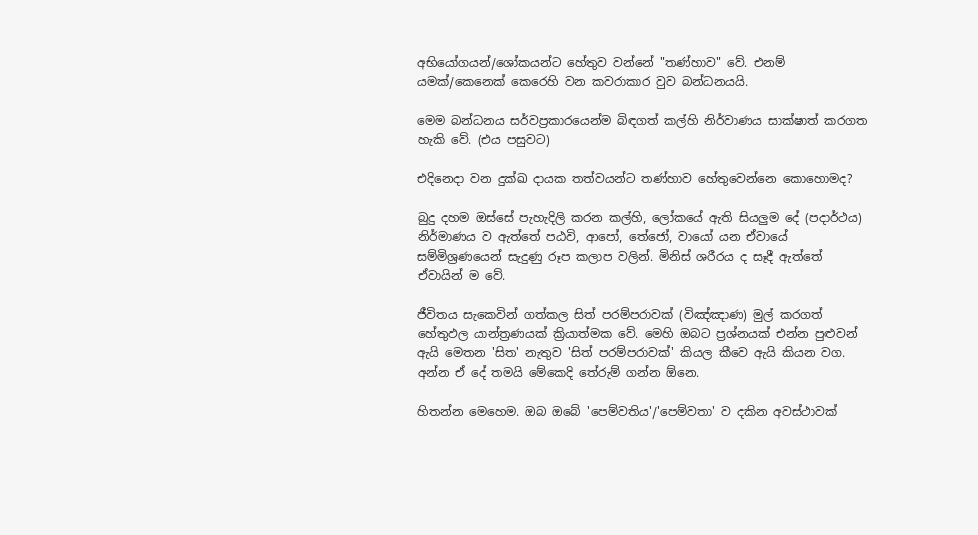අභියෝගයන්/ශෝකයන්ට හේතුව වන්නේ "තණ්හාව" වේ. එනම් යමක්/කෙනෙක් කෙරෙහි වන කවරාකාර වුව බන්ධනයයි.

මෙම බන්ධනය සර්වප්‍රකාරයෙන්ම බිඳගත් කල්හි නිර්වාණය සාක්ෂාත් කරගත හැකි වේ. (එය පසුවට)

එදිනෙදා වන දුක්ඛ දායක තත්වයන්ට තණ්හාව හේතුවෙන්නෙ කොහොමද?

බුදු දහම ඔස්සේ පැහැදිලි කරන කල්හි, ලෝකයේ ඇති සියලුම දේ (පදාර්ථය) නිර්මාණය ව ඇත්තේ පඨවි, ආපෝ, තේජෝ, වායෝ යන ඒවායේ සම්මිශ්‍රණයෙන් සැදුණු රූප කලාප වලින්. මිනිස් ශරීරය ද සෑදී ඇත්තේ ඒවායින් ම වේ.

ජීවිතය සැකෙවින් ගත්කල සිත් පරම්පරාවක් (විඤ්ඤාණ) මුල් කරගත් හේතුඵල යාන්ත්‍රණයක් ක්‍රියාත්මක වේ. මෙහි ඔබට ප්‍රශ්නයක් එන්න පුළුවන් ඇයි මෙතන 'සිත' නැතුව 'සිත් පරම්පරාවක්' කියල කීවෙ ඇයි කියන වග. අන්න ඒ දේ තමයි මේකෙදි තේරුම් ගන්න ඕනෙ.

හිතන්න මෙහෙම. ඔබ ඔබේ 'පෙම්වතිය'/'පෙම්වතා' ව දකින අවස්ථාවක්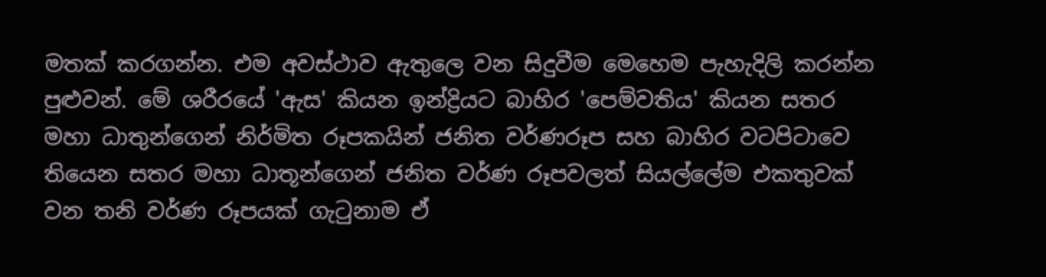මතක් කරගන්න. එම අවස්ථාව ඇතුලෙ වන සිදුවීම මෙහෙම පැහැදිලි කරන්න පුළුවන්. මේ ශරීරයේ 'ඇස' කියන ඉන්ද්‍රියට බාහිර 'පෙම්වතිය' කියන සතර මහා ධාතුන්ගෙන් නිර්මිත රූපකයින් ජනිත වර්ණරූප සහ බාහිර වටපිටාවෙ තියෙන සතර මහා ධාතූන්ගෙන් ජනිත වර්ණ රූපවලත් සියල්ලේම එකතුවක් වන තනි වර්ණ රූපයක් ගැටුනාම ඒ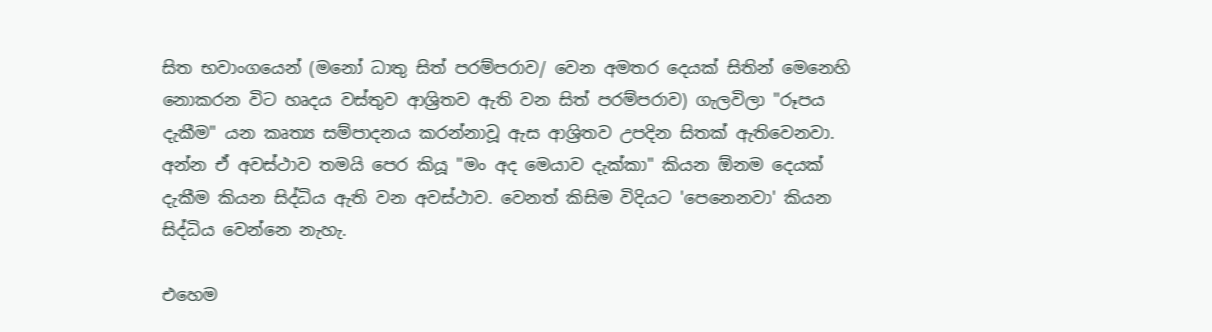සිත භවාංගයෙන් (මනෝ ධාතු සිත් පරම්පරාව/ වෙන අමතර දෙයක් සිතින් මෙනෙහි නොකරන විට හෘදය වස්තුව ආශ්‍රිතව ඇති වන සිත් පරම්පරාව) ගැලවිලා "රූපය දැකීම" යන කෘත්‍ය සම්පාදනය කරන්නාවූ ඇස ආශ්‍රිතව උපදින සිතක් ඇතිවෙනවා. අන්න ඒ අවස්ථාව තමයි පෙර කියූ "මං අද මෙයාව දැක්කා" කියන ඕනම දෙයක් දැකීම කියන සිද්ධිය ඇති වන අවස්ථාව. වෙනත් කිසිම විදියට 'පෙනෙනවා' කියන සිද්ධිය වෙන්නෙ නැහැ.

එහෙම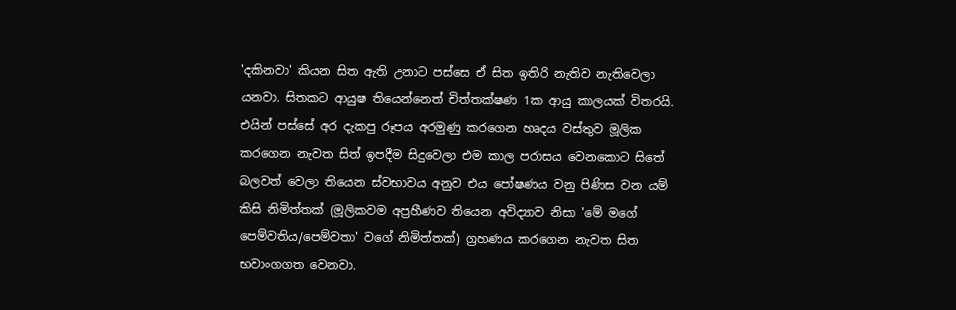'දකිනවා' කියන සිත ඇති උනාට පස්සෙ ඒ සිත ඉතිරි නැතිව නැතිවෙලා යනවා. සිතකට ආයුෂ තියෙන්නෙත් චිත්තක්ෂණ 1ක ආයු කාලයක් විතරයි. එයින් පස්සේ අර දැකපු රූපය අරමුණු කරගෙන හෘදය වස්තුව මූලික කරගෙන නැවත සිත් ඉපදීම සිදුවෙලා එම කාල පරාසය වෙනකොට සිතේ බලවත් වෙලා තියෙන ස්වභාවය අනුව එය පෝෂණය වනු පිණිස වන යම් කිසි නිමිත්තක් (මූලිකවම අප්‍රහීණව තියෙන අවිද්‍යාව නිසා 'මේ මගේ පෙම්වතිය/පෙම්වතා' වගේ නිමිත්තක්) ග්‍රහණය කරගෙන නැවත සිත භවාංගගත වෙනවා.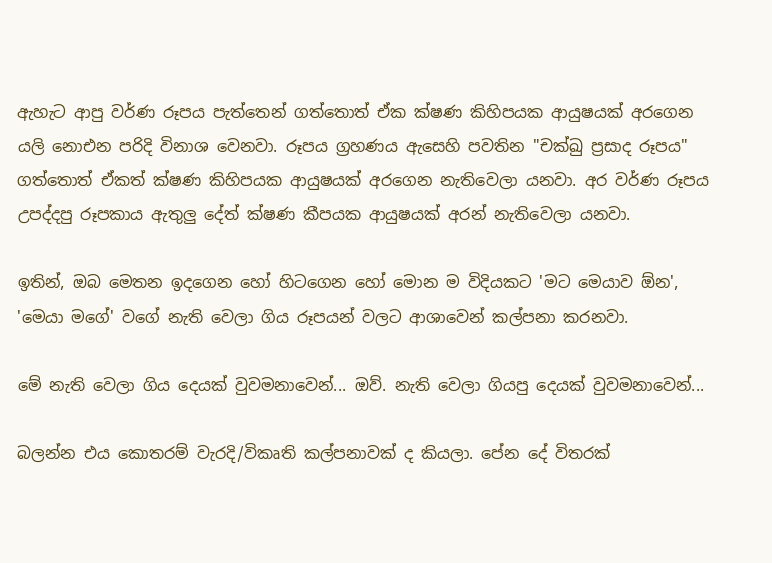ඇහැට ආපු වර්ණ රූපය පැත්තෙන් ගත්තොත් ඒක ක්ෂණ කිහිපයක ආයුෂයක් අරගෙන යලි නොඑන පරිදි විනාශ වෙනවා. රූපය ග්‍රහණය ඇසෙහි පවතින "චක්ඛු ප්‍රසාද රූපය" ගත්තොත් ඒකත් ක්ෂණ කිහිපයක ආයුෂයක් අරගෙන නැතිවෙලා යනවා. අර වර්ණ රූපය උපද්දපු රූපකාය ඇතුලු දේත් ක්ෂණ කීපයක ආයුෂයක් අරන් නැතිවෙලා යනවා.

ඉතින්, ඔබ මෙතන ඉදගෙන හෝ හිටගෙන හෝ මොන ම විදියකට 'මට මෙයාව ඕන', 'මෙයා මගේ' වගේ නැති වෙලා ගිය රූපයන් වලට ආශාවෙන් කල්පනා කරනවා.

මේ නැති වෙලා ගිය දෙයක් වුවමනාවෙන්... ඔව්. නැති වෙලා ගියපු දෙයක් වුවමනාවෙන්...

බලන්න එය කොතරම් වැරදි/විකෘති කල්පනාවක් ද කියලා. පේන දේ විතරක්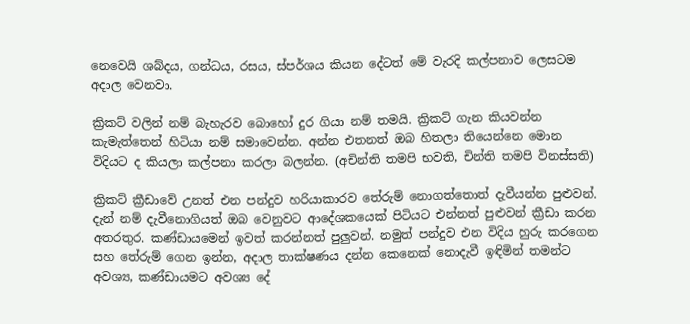නෙවෙයි ශබ්දය, ගන්ධය, රසය, ස්පර්ශය කියන දේටත් මේ වැරදි කල්පනාව ලෙසටම අදාල වෙනවා.

ක්‍රිකට් වලින් නම් බැහැරව බොහෝ දුර ගියා නම් තමයි. ක්‍රිකට් ගැන කියවන්න කැමැත්තෙන් හිටියා නම් සමාවෙන්න. අන්න එතනත් ඔබ හිතලා තියෙන්නෙ මොන විදියට ද කියලා කල්පනා කරලා බලන්න. (අචින්ති තමපි භවති, චින්ති තමපි විනස්සති)

ක්‍රිකට් ක්‍රීඩාවේ උනත් එන පන්දුව හරියාකාරව තේරුම් නොගත්තොත් දැවීයන්න පුළුවන්. දැන් නම් දැවීනොගියත් ඔබ වෙනුවට ආදේශකයෙක් පිටියට එන්නත් පුළුවන් ක්‍රීඩා කරන අතරතුර. කණ්ඩායමෙන් ඉවත් කරන්නත් පුලුවන්. නමුත් පන්දුව එන විදිය හුරු කරගෙන සහ තේරුම් ගෙන ඉන්න, අදාල තාක්ෂණය දන්න කෙනෙක් නොදැවී ඉඳිමින් තමන්ට අවශ්‍ය, කණ්ඩායමට අවශ්‍ය දේ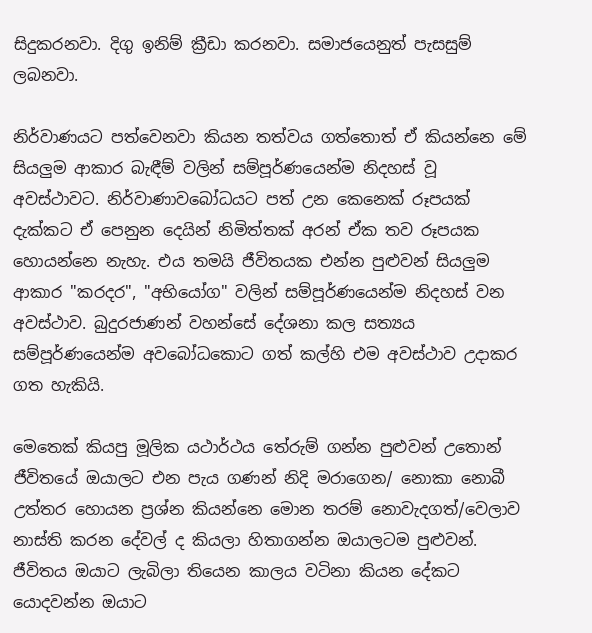සිදුකරනවා. දිගු ඉනිම් ක්‍රීඩා කරනවා. සමාජයෙනුත් පැසසුම් ලබනවා.

නිර්වාණයට පත්වෙනවා කියන තත්වය ගත්තොත් ඒ කියන්නෙ මේ සියලුම ආකාර බැඳීම් වලින් සම්පූර්ණයෙන්ම නිදහස් වූ අවස්ථාවට. නිර්වාණාවබෝධයට පත් උන කෙනෙක් රූපයක් දැක්කට ඒ පෙනුන දෙයින් නිමිත්තක් අරන් ඒක තව රූපයක හොයන්නෙ නැහැ. එය තමයි ජීවිතයක එන්න පුළුවන් සියලුම ආකාර "කරදර", "අභියෝග" වලින් සම්පූර්ණයෙන්ම නිදහස් වන අවස්ථාව. බුදුරජාණන් වහන්සේ දේශනා කල සත්‍යය සම්පූර්ණයෙන්ම අවබෝධකොට ගත් කල්හි එම අවස්ථාව උදාකර ගත හැකියි.

මෙතෙක් කියපු මූලික යථාර්ථය තේරුම් ගන්න පුළුවන් උතොන් ජීවිතයේ ඔයාලට එන පැය ගණන් නිදි මරාගෙන/ නොකා නොබී උත්තර හොයන ප්‍රශ්න කියන්නෙ මොන තරම් නොවැදගත්/වෙලාව නාස්ති කරන දේවල් ද කියලා හිතාගන්න ඔයාලටම පුළුවන්. ජීවිතය ඔයාට ලැබිලා තියෙන කාලය වටිනා කියන දේකට යොදවන්න ඔයාට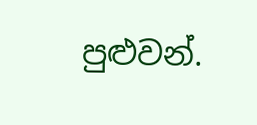පුළුවන්.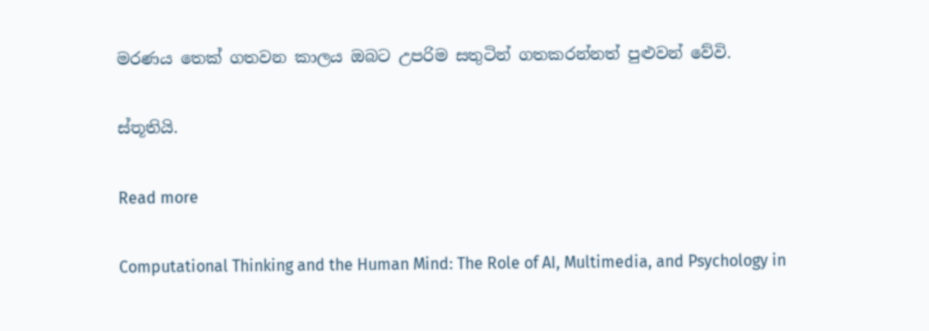මරණය තෙක් ගතවන කාලය ඔබට උපරිම සතුටින් ගතකරන්නත් පුළුවන් වේවි.

ස්තූතියි.

Read more

Computational Thinking and the Human Mind: The Role of AI, Multimedia, and Psychology in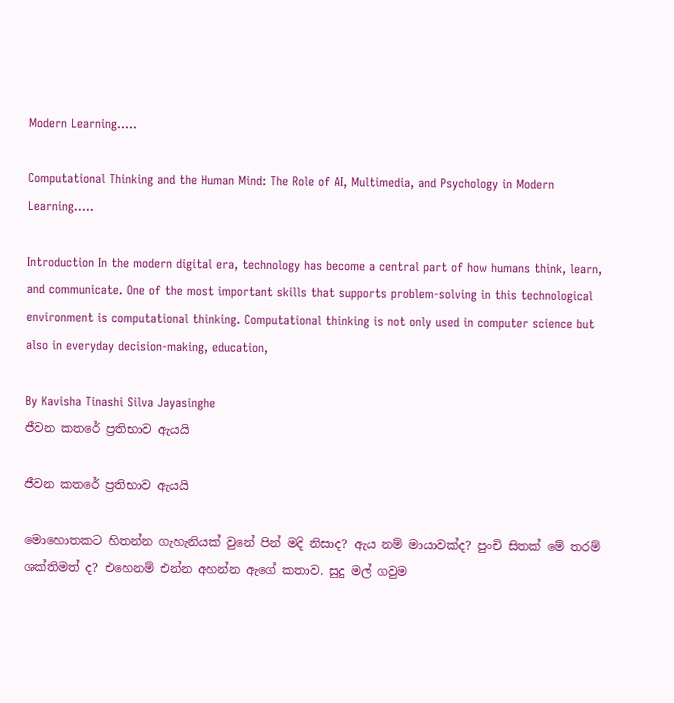Modern Learning.....

Computational Thinking and the Human Mind: The Role of AI, Multimedia, and Psychology in Modern Learning.....

Introduction In the modern digital era, technology has become a central part of how humans think, learn, and communicate. One of the most important skills that supports problem-solving in this technological environment is computational thinking. Computational thinking is not only used in computer science but also in everyday decision-making, education,

By Kavisha Tinashi Silva Jayasinghe
ජීවන කතරේ ප්‍රතිභාව ඇයයි

ජීවන කතරේ ප්‍රතිභාව ඇයයි

මොහොතකට හිතන්න ගැහැනියක් වුනේ පින් මදි නිසාද? ඇය නම් මායාවක්ද? පුංචි සිතක් මේ තරම් ශක්තිමත් ද? එහෙනම් එන්න අහන්න ඇගේ කතාව. සුදු මල් ගවුම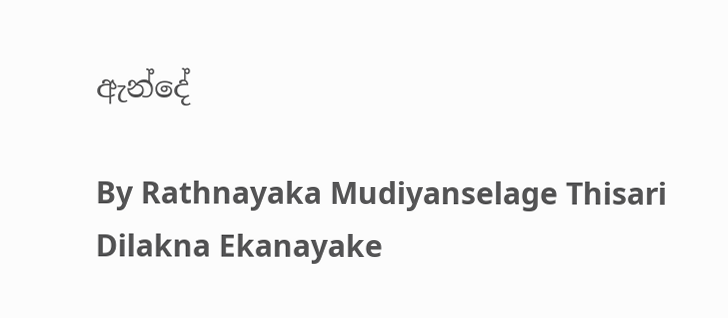ඇන්දේ

By Rathnayaka Mudiyanselage Thisari Dilakna Ekanayake